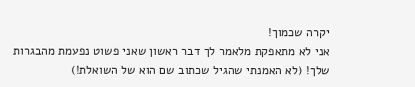יקרה שכמוך!
אני לא מתאפקת מלאמר לך דבר ראשון שאני פשוט נפעמת מהבגרות שלך! (לא האמנתי שהגיל שכתוב שם הוא של השואלת!)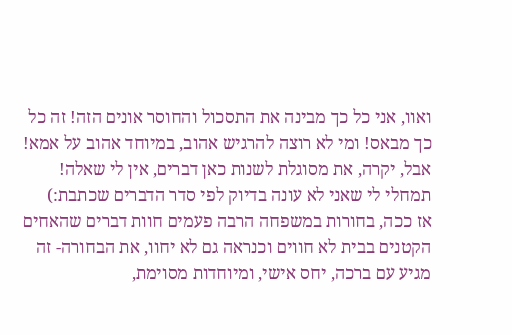ואוו, אני כל כך מבינה את התסכול והחוסר אונים הזה! זה כל כך מבאס! ומי לא רוצה להרגיש אהוב, במיוחד אהוב על אמא! אבל, יקרה, את מסוגלת לשנות כאן דברים, אין לי שאלה!
תמחלי לי שאני לא עונה בדיוק לפי סדר הדברים שכתבת:)
אז ככה, בחורות במשפחה הרבה פעמים חוות דברים שהאחים הקטנים בבית לא חווים וכנראה גם לא יחוו, את הבחורה- זה מגיע עם ברכה, יחס אישי, ומיוחדות מסוימת,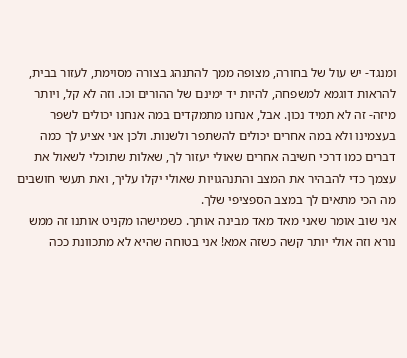ומנגד- יש עול של בחורה, מצופה ממך להתנהג בצורה מסוימת, לעזור בבית, להראות דוגמא למשפחה, להיות יד ימינם של ההורים וכו. וזה לא קל, ויותר מיזה- זה לא תמיד נכון. אבל, אנחנו מתמקדים במה אנחנו יכולים לשפר בעצמינו ולא במה אחרים יכולים להשתפר ולשנות. ולכן אני אציע לך כמה דברים כמו דרכי חשיבה אחרים שאולי יעזור לך, שאלות שתוכלי לשאול את עצמך כדי להבהיר את המצב והתנהגויות שאולי יקלו עליך, ואת תעשי חושבים מה הכי מתאים לך במצב הספציפי שלך.
אני שוב אומר שאני מאד מאד מבינה אותך. כשמישהו מקניט אותנו זה ממש נורא וזה אולי יותר קשה כשזה אמא! אני בטוחה שהיא לא מתכוונת ככה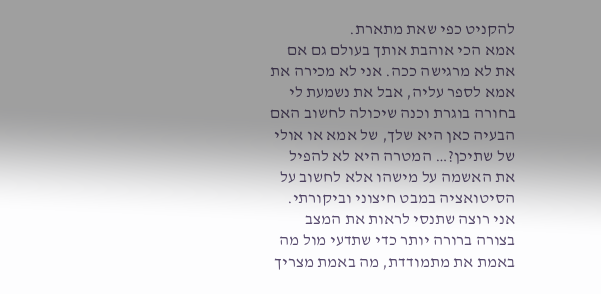להקניט כפי שאת מתארת.
אמא הכי אוהבת אותך בעולם גם אם את לא מרגישה ככה. אני לא מכירה את אמא לספר עליה, אבל את נשמעת לי בחורה בוגרת וכנה שיכולה לחשוב האם הבעיה כאן היא שלך, של אמא או אולי של שתיכן?… המטרה היא לא להפיל את האשמה על מישהו אלא לחשוב על הסיטואציה במבט חיצוני וביקורתי. אני רוצה שתנסי לראות את המצב בצורה ברורה יותר כדי שתדעי מול מה באמת את מתמודדת, מה באמת מצריך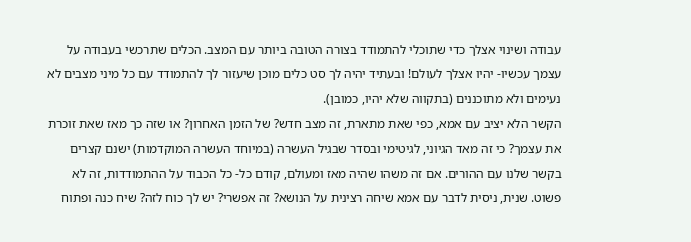עבודה ושינוי אצלך כדי שתוכלי להתמודד בצורה הטובה ביותר עם המצב. הכלים שתרכשי בעבודה על עצמך עכשיו- יהיו אצלך לעולם! ובעתיד יהיה לך סט כלים מוכן שיעזור לך להתמודד עם כל מיני מצבים לא נעימים ולא מתוכננים (בתקווה שלא יהיו, כמובן).
הקשר הלא יציב עם אמא, כפי שאת מתארת, זה מצב חדש? של הזמן האחרון? או שזה כך מאז שאת זוכרת את עצמך? כי זה מאד הגיוני, לגיטימי ובסדר שבגיל העשרה (במיוחד העשרה המוקדמות) ישנם קצרים בקשר שלנו עם ההורים. אם זה משהו שהיה מאז ומעולם, קודם כל- כל הכבוד על ההתמודדות, זה לא פשוט. שנית, ניסית לדבר עם אמא שיחה רצינית על הנושא? זה אפשרי? יש לך כוח לזה? שיח כנה ופתוח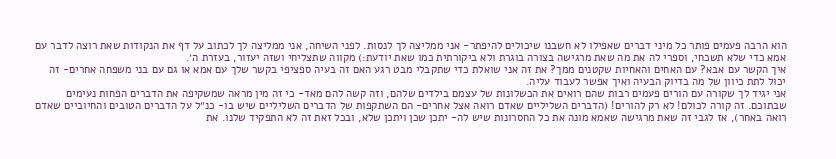הוא הרבה פעמים פותר כל מיני דברים שאפילו לא חשבנו שיכולים להיפתר- אני ממליצה לך לנסות. לפני השיחה, אני ממליצה לך לכתוב על דף את הנקודות שאת רוצה לדבר עם אמא כדי שלא תשכחי, וספרי לה את מה שאת מרגישה בצורה בוגרת ולא ביקורתית כמו שאת יודעת:) מקווה שתצליחי ושזה יעזור, בעזרת ה׳.
איך הקשר עם אבא? עם האחים והאחיות שקטנים ממך? את זה אני שואלת כדי שתקבלי מבט רגע האם זה בעיה ספציפי בקשר שלך עם אמא או גם עם בני משפחה אחרים- זה יכול לתת כיוון של מה בדיוק הבעיה ואיך אפשר לעבוד עליה.
אני יגיד לך שקורה עם הורים פעמים רבות שהם רואים את הכשלונות של עצמם בילדים שלהם, וזה קשה להם מאד- כי זה מין מראה שמשקיפה את הדברים הפחות נעימים שבתוכם. זה קורה לכולם! לא רק להורים! (הדברים השליליים שאדם רואה אצל אחרים- הם השתקפות של הדברים השליליים שיש בו- כנ״ל על הדברים הטובים והחיוביים שאדם רואה באחר), אז לגבי זה שאת מרגישה שאמא מונה את כל החסרונות שיש לה- יתכן שכן ויתכן שלא, ובכל זאת זה לא התפקיד שלנו. את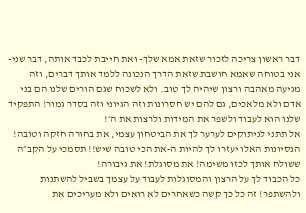דבר ראשון צריכה לזכור שזאת אמא שלך- ואת חייבת לכבד אותה, דבר שני- אני בטוחה שאמא חושבת שזאת הדרך הנכונה ללמד אותך דברים, וזה מגיעה מאהבה ורצון שיהיה לך טוב. ולא לשכוח שגם הורים שלנו הם בני אדם ולא מלאכים, גם להם יש חסרונות וזה הגיוני וזה בסדר גמור! התפקיד שלנו הוא לעבוד ולשפר את המידות ולרצות את ה׳!
אל תתני לניתוקים לערער לך את הביטחון עצמי, את בחורה חזקה וטובה! הנסיונות האלו יעזרו לך להיות ה-את הכי טובה שיש!! תסמכי על הקב״ה ששולח אותך לכזו משימה! את מסוגלת! את גיבורה!
כל הכבוד לך על הרצון והמסוגלות לעבוד על עצמך בשביל להשתנות ולהשתפר! זה כל כך קשה כשאחרים לא רואים ולא מעריכים את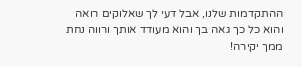ההתקדמות שלנו, אבל דעי לך שאלוקים רואה והוא כל כך גאה בך והוא מעודד אותך ורווה נחת ממך יקירה!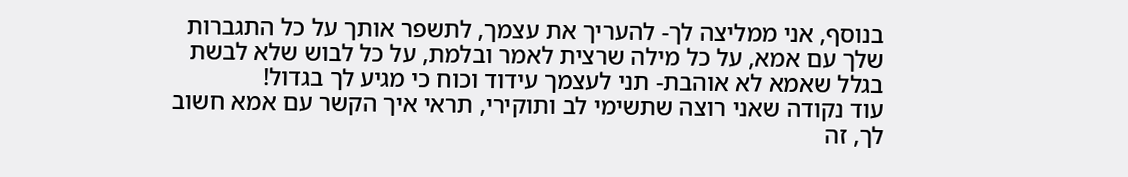בנוסף, אני ממליצה לך- להעריך את עצמך, לתשפר אותך על כל התגברות שלך עם אמא, על כל מילה שרצית לאמר ובלמת, על כל לבוש שלא לבשת בגלל שאמא לא אוהבת- תני לעצמך עידוד וכוח כי מגיע לך בגדול!
עוד נקודה שאני רוצה שתשימי לב ותוקירי, תראי איך הקשר עם אמא חשוב לך, זה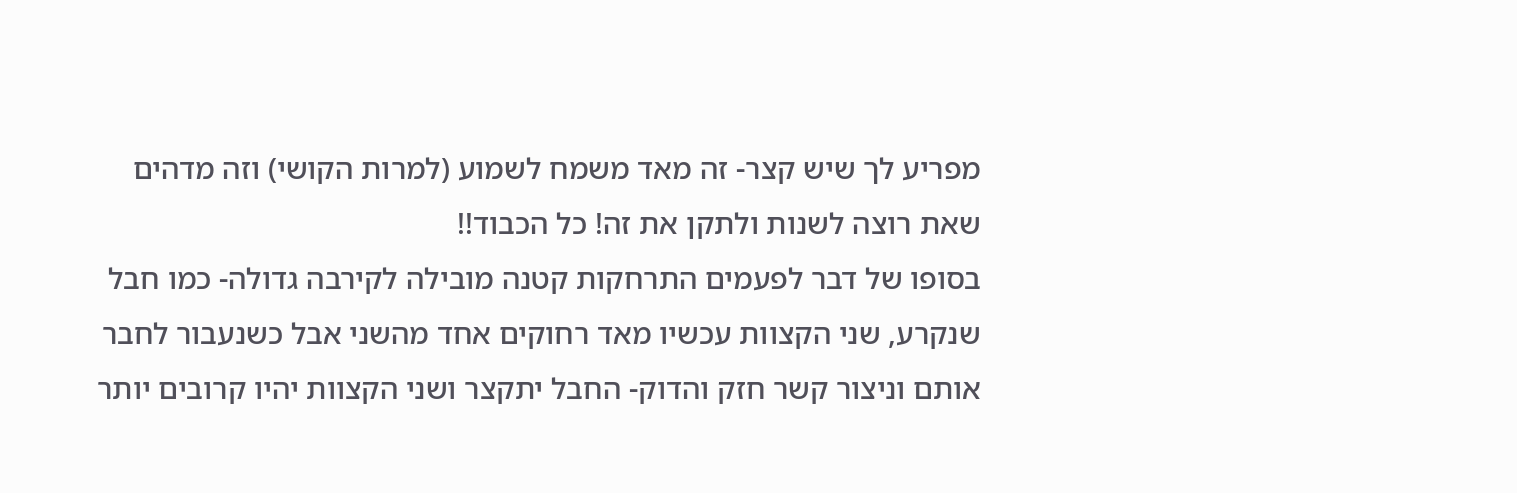מפריע לך שיש קצר- זה מאד משמח לשמוע (למרות הקושי) וזה מדהים שאת רוצה לשנות ולתקן את זה! כל הכבוד!!
בסופו של דבר לפעמים התרחקות קטנה מובילה לקירבה גדולה- כמו חבל שנקרע, שני הקצוות עכשיו מאד רחוקים אחד מהשני אבל כשנעבור לחבר אותם וניצור קשר חזק והדוק- החבל יתקצר ושני הקצוות יהיו קרובים יותר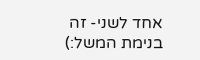אחד לשני- זה בנימת המשל:)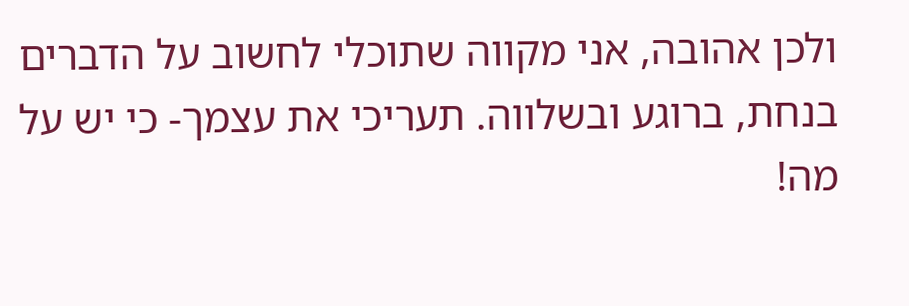ולכן אהובה, אני מקווה שתוכלי לחשוב על הדברים בנחת, ברוגע ובשלווה. תעריכי את עצמך- כי יש על מה!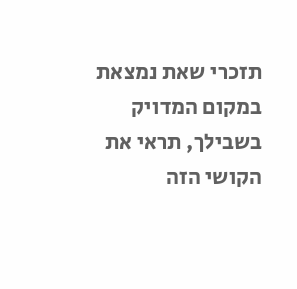תזכרי שאת נמצאת במקום המדויק בשבילך, תראי את הקושי הזה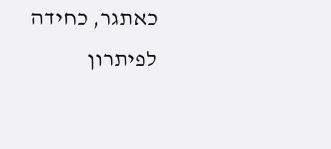כאתגר, כחידה לפיתרון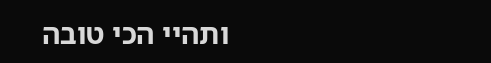ותהיי הכי טובה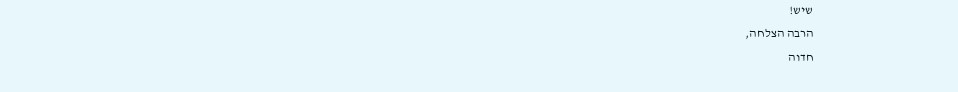שיש!
הרבה הצלחה,
חדוה